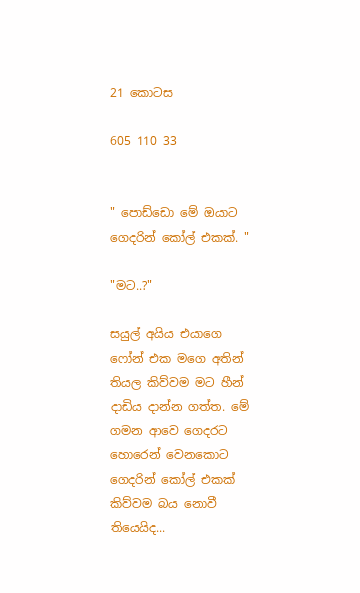21 කොටස

605 110 33


" පොඩ්ඩො මේ ඔයාට ගෙදරින් කෝල් එකක්. "

"මට..?"

සයුල් අයිය එයාගෙ ෆෝන් එක මගෙ අතින් තියල කිව්වම මට හීන් දාඩිය දාන්න ගත්ත. මේ ගමන ආවෙ ගෙදරට හොරෙන් වෙනකොට ගෙදරින් කෝල් එකක් කිව්වම බය නොවී තියෙයිද...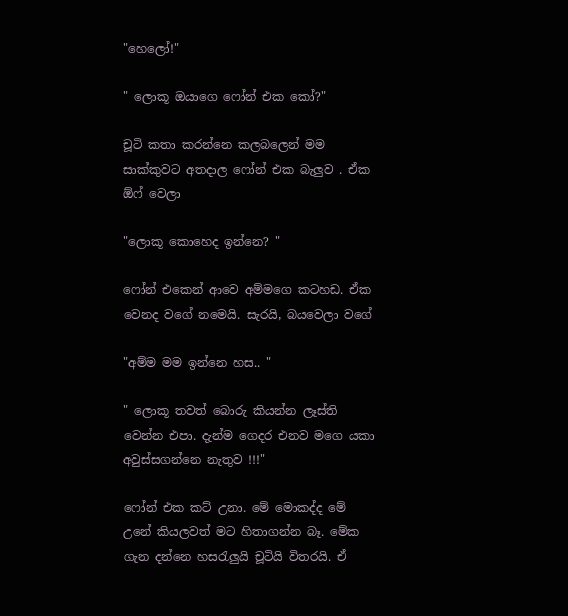"හෙලෝ!"

" ලොකූ ඔයාගෙ ෆෝන් එක කෝ?"

චූටි කතා කරන්නෙ කලබලෙන් මම සාක්කුවට අතදාල ෆෝන් එක බැලුව . ඒක ඕෆ් වෙලා

"ලොකූ කොහෙද ඉන්නෙ? "

ෆෝන් එකෙන් ආවෙ අම්මගෙ කටහඩ. ඒක වෙනද වගේ නමෙයි. සැරයි, බයවෙලා වගේ

"අම්ම මම ඉන්නෙ හස.. "

" ලොකූ තවත් බොරු කියන්න ලෑස්ති වෙන්න එපා. දැන්ම ගෙදර එනව මගෙ යකා අවුස්සගන්නෙ නැතුව !!!"

ෆෝන් එක කට් උනා. මේ මොකද්ද මේ උනේ කියලවත් මට හිතාගන්න බෑ. මේක ගැන දන්නෙ හසරැලුයි චූටියි විතරයි. ඒ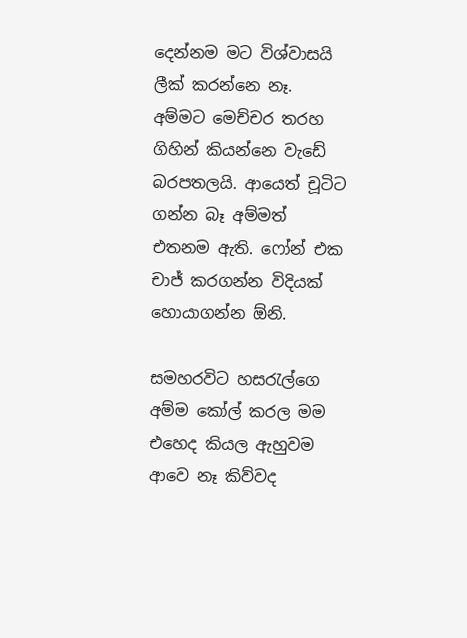දෙන්නම මට විශ්වාසයි ලීක් කරන්නෙ නෑ. අම්මට මෙච්චර තරහ ගිහින් කියන්නෙ වැඩේ බරපතලයි. ආයෙත් චූටිට ගන්න බෑ අම්මත් එතනම ඇති. ෆෝන් එක චාජ් කරගන්න විදියක් හොයාගන්න ඕනි.

සමහරවිට හසරැල්ගෙ අම්ම කෝල් කරල මම එහෙද කියල ඇහුවම ආවෙ නෑ කිව්වද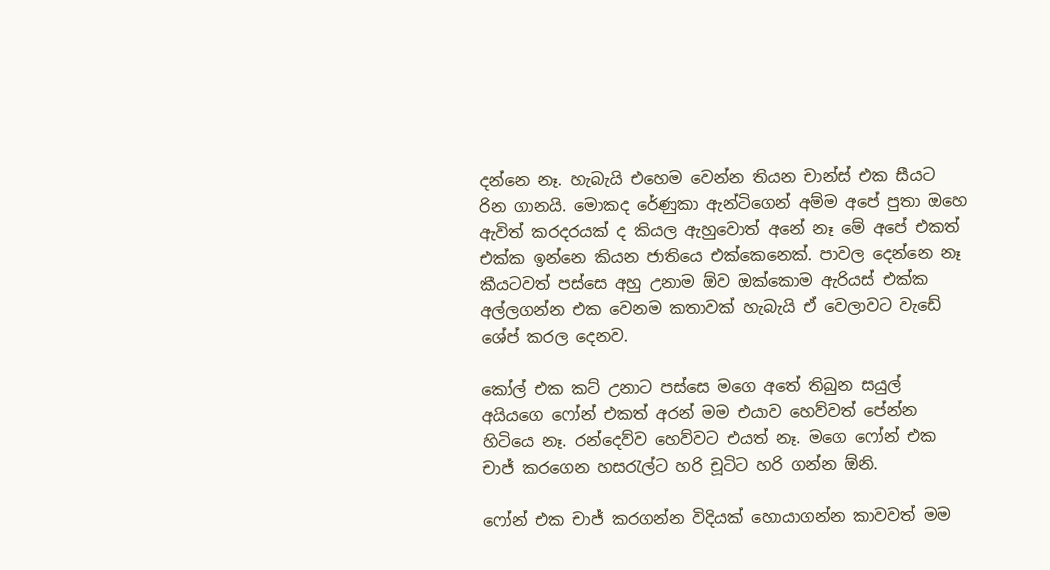දන්නෙ නෑ. හැබැයි එහෙම වෙන්න තියන චාන්ස් එක සීයට රින ගානයි. මොකද රේණුකා ඇන්ටිගෙන් අම්ම අපේ පුතා ඔහෙ ඇවිත් කරදරයක් ද කියල ඇහුවොත් අනේ නෑ මේ අපේ එකත් එක්ක ඉන්නෙ කියන ජාතියෙ එක්කෙනෙක්. පාවල දෙන්නෙ නෑ කීයටවත් පස්සෙ අහු උනාම ඕව ඔක්කොම ඇරියස් එක්ක අල්ලගන්න එක වෙනම කතාවක් හැබැයි ඒ වෙලාවට වැඩේ ශේප් කරල දෙනව.

කෝල් එක කට් උනාට පස්සෙ මගෙ අතේ තිබුන සයුල් අයියගෙ ෆෝන් එකත් අරන් මම එයාව හෙව්වත් පේන්න හිටියෙ නෑ. රන්දෙව්ව හෙව්වට එයත් නෑ. මගෙ ෆෝන් එක චාජ් කරගෙන හසරැල්ට හරි චූටිට හරි ගන්න ඕනි.

ෆෝන් එක චාජ් කරගන්න විදියක් හොයාගන්න කාවවත් මම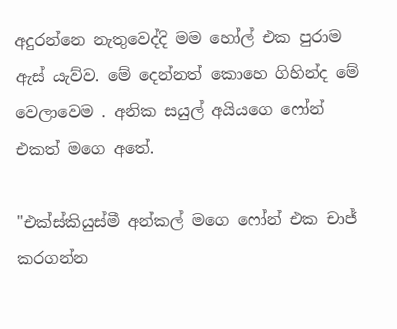අදුරන්නෙ නැතුවෙද්දි මම හෝල් එක පුරාම ඇස් යැව්ව. මේ දෙන්නත් කොහෙ ගිහින්ද මේ වෙලාවෙම . අනික සයුල් අයියගෙ ෆෝන් එකත් මගෙ අතේ.

"එක්ස්කියුස්මී අන්කල් මගෙ ෆෝන් එක චාජ් කරගන්න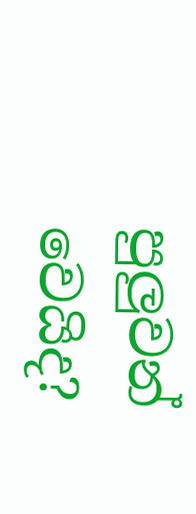පුලුවන් වෙයිද?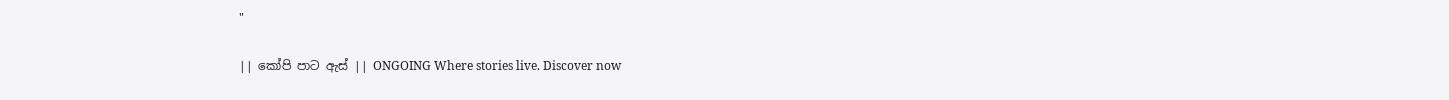"

|| කෝපි පාට ඇස් || ONGOING Where stories live. Discover now